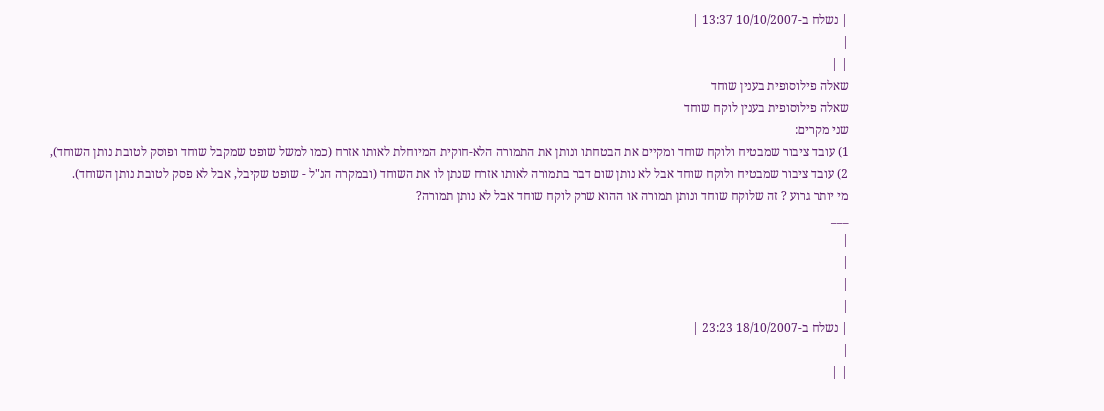| נשלח ב-10/10/2007 13:37 |
|
| |
שאלה פילוסופית בענין שוחד
שאלה פילוסופית בענין לוקח שוחד
שני מקרים:
1) עובד ציבור שמבטיח ולוקח שוחד ומקיים את הבטחתו ונותן את התמורה הלא-חוקית המיוחלת לאותו אזרח (כמו למשל שופט שמקבל שוחד ופוסק לטובת נותן השוחד),
2) עובד ציבור שמבטיח ולוקח שוחד אבל לא נותן שום דבר בתמורה לאותו אזרח שנתן לו את השוחד (ובמקרה הנ"ל - שופט שקיבל, אבל לא פסק לטובת נותן השוחד).
מי יותר גרוע ? זה שלוקח שוחד ונותן תמורה או ההוא שרק לוקח שוחד אבל לא נותן תמורה?
___
|
|
|
|
| נשלח ב-18/10/2007 23:23 |
|
| |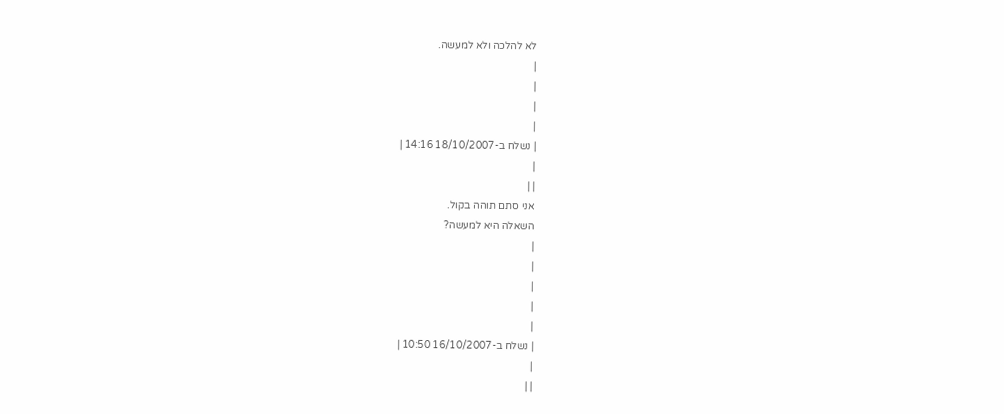לא להלכה ולא למעשה.
|
|
|
|
| נשלח ב-18/10/2007 14:16 |
|
| |
אני סתם תוהה בקול.
השאלה היא למעשה?
|
|
|
|
|
| נשלח ב-16/10/2007 10:50 |
|
| |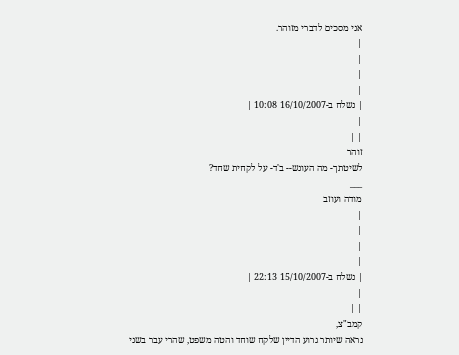אני מסכים לדברי מזוהר.
|
|
|
|
| נשלח ב-16/10/2007 10:08 |
|
| |
זוהר
לשיטתך- מה העונש-- ב'ד- על לקחית שחד?
___
מודה ועוזב
|
|
|
|
| נשלח ב-15/10/2007 22:13 |
|
| |
קמב"צ,
נראה שיותר גרוע הדיין שלקח שוחד והטה משפט, שהרי עבר בשני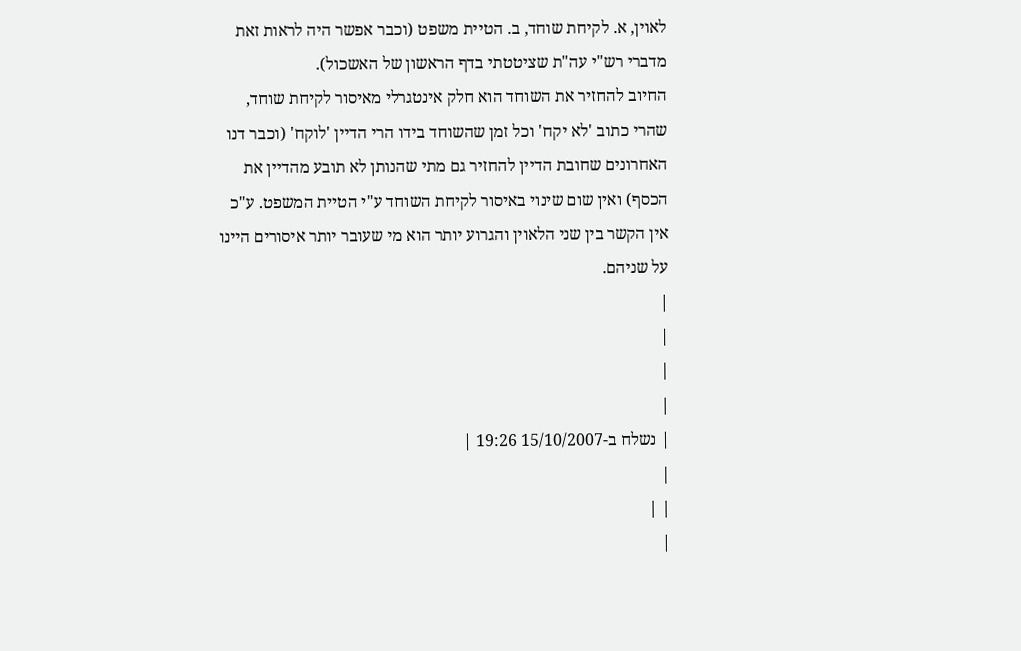לאוין, א. לקיחת שוחד, ב. הטיית משפט (וכבר אפשר היה לראות זאת מדברי רש"י עה"ת שציטטתי בדף הראשון של האשכול).
החיוב להחזיר את השוחד הוא חלק אינטגרלי מאיסור לקיחת שוחד, שהרי כתוב 'לא יקח' וכל זמן שהשוחד בידו הרי הדיין 'לוקח' (וכבר דנו האחרונים שחובת הדיין להחזיר גם מתי שהנותן לא תובע מהדיין את הכסף) ואין שום שינוי באיסור לקיחת השוחד ע"י הטיית המשפט. ע"כ אין הקשר בין שני הלאוין והגרוע יותר הוא מי שעובר יותר איסורים היינו על שניהם.
|
|
|
|
| נשלח ב-15/10/2007 19:26 |
|
| |
|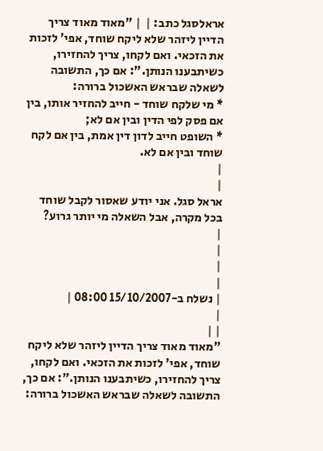אראלסגל כתב: |  | "מאוד מאוד צריך הדיין ליזהר שלא ליקח שוחד, אפי' לזכות את הזכאי. ואם לקחו, צריך להחזירו, כשיתבענו הנותן.": אם כך, התשובה לשאלה שבראש האשכול ברורה:
* מי שלקח שוחד - חייב להחזיר אותו, בין אם פסק לפי הדין ובין אם לא;
* השופט חייב לדון דין אמת, בין אם לקח שוחד ובין אם לא.
|
|
אראל סגל. אני יודע שאסור לקבל שוחד בכל מקרה, אבל השאלה מי יותר גרוע?
|
|
|
|
| נשלח ב-15/10/2007 08:00 |
|
| |
"מאוד מאוד צריך הדיין ליזהר שלא ליקח שוחד, אפי' לזכות את הזכאי. ואם לקחו, צריך להחזירו, כשיתבענו הנותן.": אם כך, התשובה לשאלה שבראש האשכול ברורה: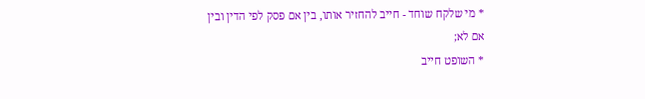* מי שלקח שוחד - חייב להחזיר אותו, בין אם פסק לפי הדין ובין אם לא;
* השופט חייב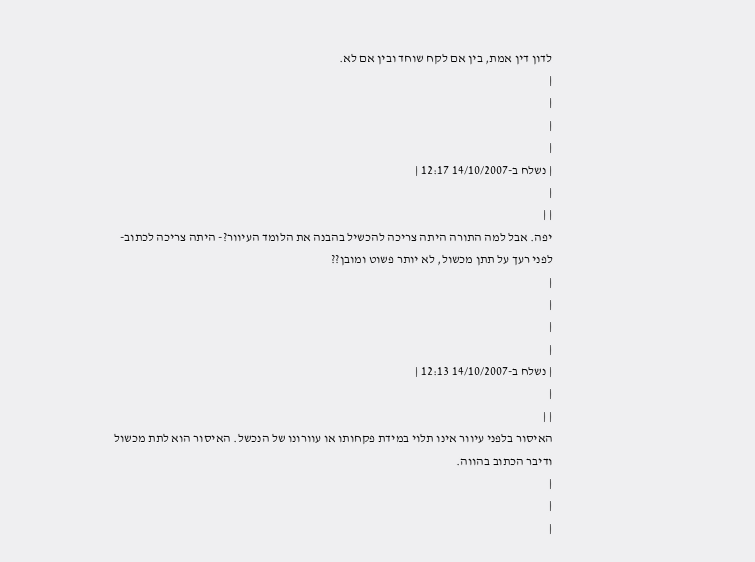לדון דין אמת, בין אם לקח שוחד ובין אם לא.
|
|
|
|
| נשלח ב-14/10/2007 12:17 |
|
| |
יפה. אבל למה התורה היתה צריכה להכשיל בהבנה את הלומד העיוור?- היתה צריכה לכתוב- לפני רעך על תתן מכשול, לא יותר פשוט ומובן??
|
|
|
|
| נשלח ב-14/10/2007 12:13 |
|
| |
האיסור בלפני עיוור אינו תלוי במידת פקחותו או עוורונו של הנכשל. האיסור הוא לתת מכשול ודיבר הכתוב בהווה.
|
|
|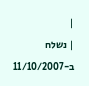|
| נשלח ב-11/10/2007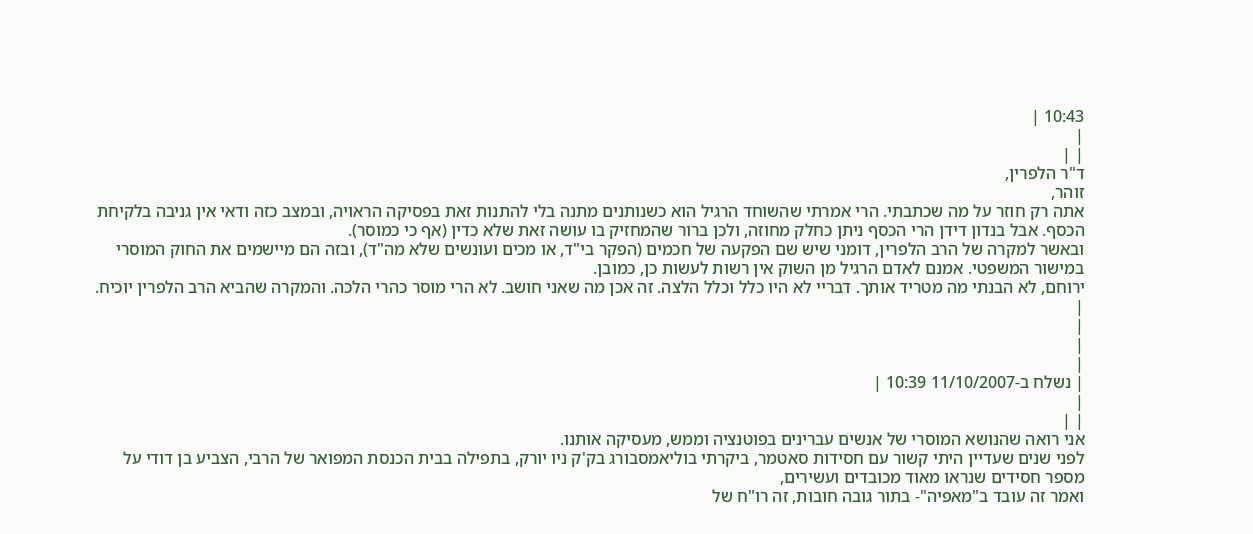10:43 |
|
| |
ד"ר הלפרין,
זוהר,
אתה רק חוזר על מה שכתבתי. הרי אמרתי שהשוחד הרגיל הוא כשנותנים מתנה בלי להתנות זאת בפסיקה הראויה, ובמצב כזה ודאי אין גניבה בלקיחת הכסף. אבל בנדון דידן הרי הכסף ניתן כחלק מחוזה, ולכן ברור שהמחזיק בו עושה זאת שלא כדין (אף כי כמוסר).
ובאשר למקרה של הרב הלפרין, דומני שיש שם הפקעה של חכמים (הפקר בי"ד, או מכים ועונשים שלא מה"ד), ובזה הם מיישמים את החוק המוסרי במישור המשפטי. אמנם לאדם הרגיל מן השוק אין רשות לעשות כן, כמובן.
ירוחם, לא הבנתי מה מטריד אותך. דבריי לא היו כלל וכלל הלצה. זה אכן מה שאני חושב. לא הרי מוסר כהרי הלכה. והמקרה שהביא הרב הלפרין יוכיח.
|
|
|
|
| נשלח ב-11/10/2007 10:39 |
|
| |
אני רואה שהנושא המוסרי של אנשים עברינים בפוטנציה וממש, מעסיקה אותנו.
לפני שנים שעדיין היתי קשור עם חסידות סאטמר, ביקרתי בוליאמסבורג בק'ק ניו יורק, בתפילה בבית הכנסת המפואר של הרבי, הצביע בן דודי על מספר חסידים שנראו מאוד מכובדים ועשירים,
ואמר זה עובד ב"מאפיה"- בתור גובה חובות, זה רו"ח של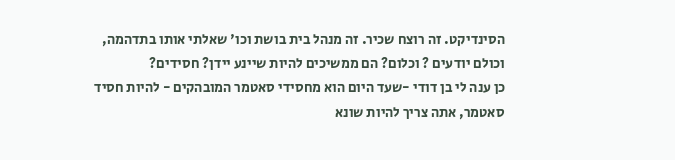הסינדיקט. זה רוצח שכיר. זה מנהל בית בושת וכו' שאלתי אותו בתדהמה, וכולם יודעים ? וכלום? הם ממשיכים להיות שיינע יידן? חסידים?
כן ענה לי בן דודי -שעד היום הוא מחסידי סאטמר המובהקים - להיות חסיד סאטמר, אתה צריך להיות שונא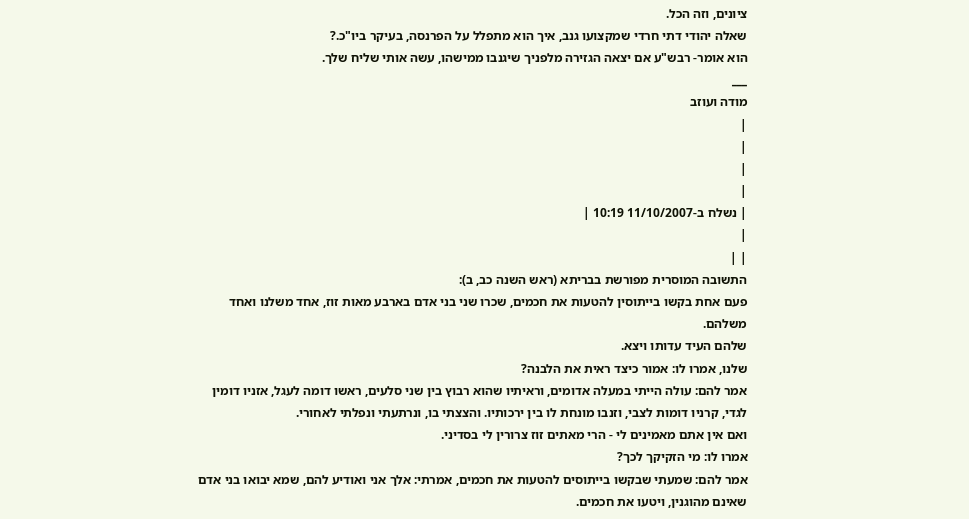ציונים, וזה הכל.
שאלה יהודי דתי חרדי שמקצועו גנב, איך הוא מתפלל על הפרנסה, בעיקר ביו"כ.?
הוא אומר- רבש"ע אם יצאה הגזירה מלפניך שיגנבו ממישהו, עשה אותי שליח שלך.
___
מודה ועוזב
|
|
|
|
| נשלח ב-11/10/2007 10:19 |
|
| |
התשובה המוסרית מפורשת בבריתא (ראש השנה כב, ב):
פעם אחת בקשו בייתוסין להטעות את חכמים, שכרו שני בני אדם בארבע מאות זוז, אחד משלנו ואחד משלהם.
שלהם העיד עדותו ויצא.
שלנו, אמרו לו: אמור כיצד ראית את הלבנה?
אמר להם: עולה הייתי במעלה אדומים, וראיתיו שהוא רבוץ בין שני סלעים, ראשו דומה לעגל, אזניו דומין לגדי, קרניו דומות לצבי, וזנבו מונחת לו בין ירכותיו. והצצתי בו, ונרתעתי ונפלתי לאחורי.
ואם אין אתם מאמינים לי - הרי מאתים זוז צרורין לי בסדיני.
אמרו לו: מי הזקיקך לכך?
אמר להם: שמעתי שבקשו בייתוסים להטעות את חכמים, אמרתי: אלך אני ואודיע להם, שמא יבואו בני אדם שאינם מהוגנין, ויטעו את חכמים.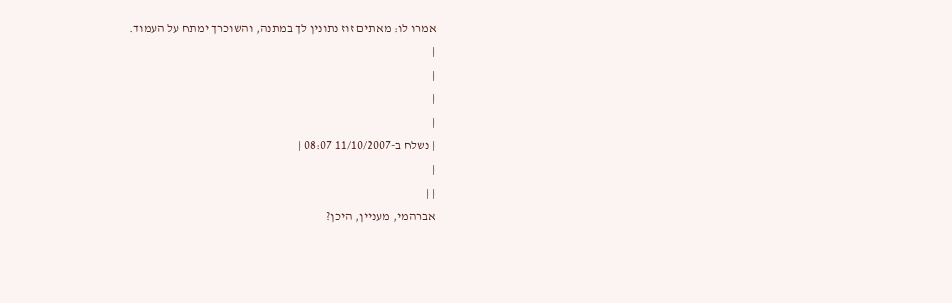אמרו לו: מאתים זוז נתונין לך במתנה, והשוכרך ימתח על העמוד.
|
|
|
|
| נשלח ב-11/10/2007 08:07 |
|
| |
אברהמי, מעניין, היכן?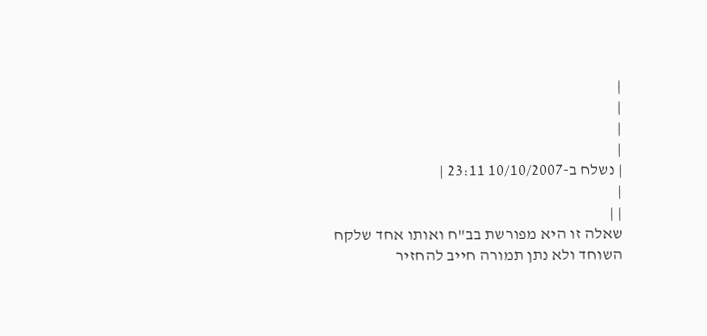|
|
|
|
| נשלח ב-10/10/2007 23:11 |
|
| |
שאלה זו היא מפורשת בב"ח ואותו אחד שלקח השוחד ולא נתן תמורה חייב להחזיר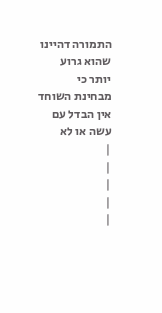התמורה דהיינו שהוא גרוע יותר כי מבחינת השוחד אין הבדל עם עשה או לא
|
|
|
|
|